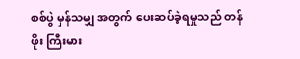စစ်ပွဲ မှန်သမျှ အတွက် ပေးဆပ်ခဲ့ရမှုသည် တန်ဖိုး ကြီးမား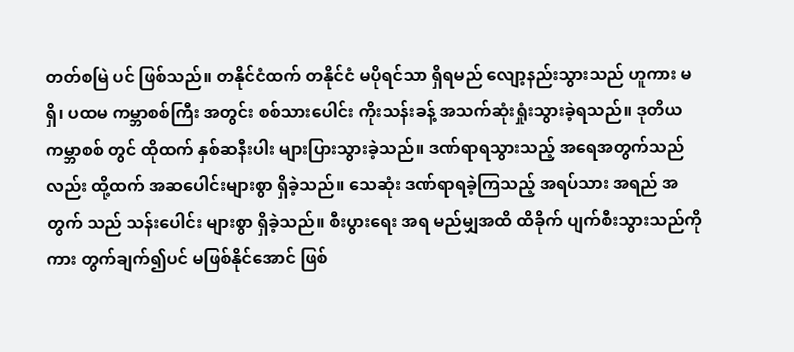တတ်စမြဲ ပင် ဖြစ်သည်။ တနိုင်ငံထက် တနိုင်ငံ မပိုရင်သာ ရှိရမည် လျော့နည်းသွားသည် ဟူကား မရှိ၊ ပထမ ကမ္ဘာစစ်ကြီး အတွင်း စစ်သားပေါင်း ကိုးသန်းခန့် အသက်ဆုံးရှုံးသွားခဲ့ရသည်။ ဒုတိယ ကမ္ဘာစစ် တွင် ထိုထက် နှစ်ဆနီးပါး များပြားသွားခဲ့သည်။ ဒဏ်ရာရသွားသည့် အရေအတွက်သည် လည်း ထို့ထက် အဆပေါင်းများစွာ ရှိခဲ့သည်။ သေဆုံး ဒဏ်ရာရခဲ့ကြသည့် အရပ်သား အရည် အတွက် သည် သန်းပေါင်း များစွာ ရှိခဲ့သည်။ စီးပွားရေး အရ မည်မျှအထိ ထိခိုက် ပျက်စီးသွားသည်ကိုကား တွက်ချက်၍ပင် မဖြစ်နိုင်အောင် ဖြစ်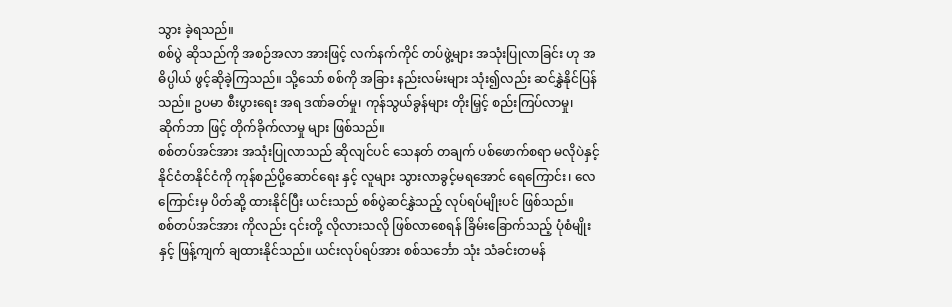သွား ခဲ့ရသည်။
စစ်ပွဲ ဆိုသည်ကို အစဉ်အလာ အားဖြင့် လက်နက်ကိုင် တပ်ဖွဲ့များ အသုံးပြုလာခြင်း ဟု အဓိပ္ပါယ် ဖွင့်ဆိုခဲ့ကြသည်။ သို့သော် စစ်ကို အခြား နည်းလမ်းများ သုံး၍လည်း ဆင်နွှဲနိုင်ပြန်သည်။ ဥပမာ စီးပွားရေး အရ ဒဏ်ခတ်မှု၊ ကုန်သွယ်ခွန်များ တိုးမြှင့် စည်းကြပ်လာမှု၊ ဆိုက်ဘာ ဖြင့် တိုက်ခိုက်လာမှု များ ဖြစ်သည်။
စစ်တပ်အင်အား အသုံးပြုလာသည် ဆိုလျင်ပင် သေနတ် တချက် ပစ်ဖောက်စရာ မလိုပဲနှင့် နိုင်ငံတနိုင်ငံကို ကုန်စည်ပို့ဆောင်ရေး နှင့် လူများ သွားလာခွင့်မရအောင် ရေကြောင်း၊ လေကြောင်းမှ ပိတ်ဆို့ ထားနိုင်ပြီး ယင်းသည် စစ်ပွဲဆင်နွှဲသည့် လုပ်ရပ်မျိုးပင် ဖြစ်သည်။
စစ်တပ်အင်အား ကိုလည်း ၎င်းတို့ လိုလားသလို ဖြစ်လာစေရန် ခြိမ်းခြောက်သည့် ပုံစံမျိုး နှင့် ဖြန့်ကျက် ချထားနိုင်သည်။ ယင်းလုပ်ရပ်အား စစ်သင်္ဘော သုံး သံခင်းတမန်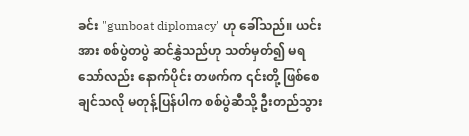ခင်း "gunboat diplomacy' ဟု ခေါ်သည်။ ယင်းအား စစ်ပွဲတပွဲ ဆင်နွှဲသည်ဟု သတ်မှတ်၍ မရသော်လည်း နောက်ပိုင်း တဖက်က ၎င်းတို့ ဖြစ်စေချင်သလို မတုန့်ပြန်ပါက စစ်ပွဲဆီသို့ ဦးတည်သွား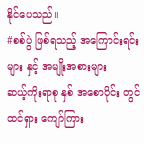နိုင်ပေသည်။
#စစ်ပွဲ ဖြစ်ရသည့် အကြောင်းရင်းများ နှင့် အမျိုးအစားများ
ဆယ့်ကိုးရာစု နှစ် အစောပိုင်း တွင် ထင်ရှား ကျော်ကြား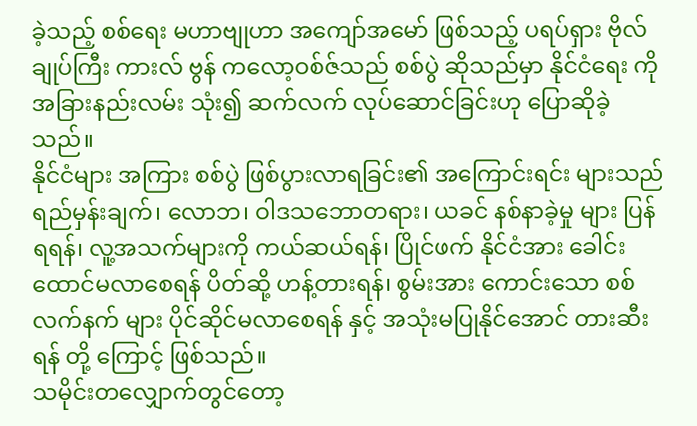ခဲ့သည့် စစ်ရေး မဟာဗျုဟာ အကျော်အမော် ဖြစ်သည့် ပရပ်ရှား ဗိုလ်ချုပ်ကြီး ကားလ် ဗွန် ကလော့ဝစ်ဇ်သည် စစ်ပွဲ ဆိုသည်မှာ နိုင်ငံရေး ကို အခြားနည်းလမ်း သုံး၍ ဆက်လက် လုပ်ဆောင်ခြင်းဟု ပြောဆိုခဲ့သည်။
နိုင်ငံများ အကြား စစ်ပွဲ ဖြစ်ပွားလာရခြင်း၏ အကြောင်းရင်း များသည် ရည်မှန်းချက်၊ လောဘ၊ ဝါဒသဘောတရား၊ ယခင် နစ်နာခဲ့မှု များ ပြန်ရရန်၊ လူ့အသက်များကို ကယ်ဆယ်ရန်၊ ပြိုင်ဖက် နိုင်ငံအား ခေါင်းထောင်မလာစေရန် ပိတ်ဆို့ ဟန့်တားရန်၊ စွမ်းအား ကောင်းသော စစ်လက်နက် များ ပိုင်ဆိုင်မလာစေရန် နှင့် အသုံးမပြုနိုင်အောင် တားဆီးရန် တို့ ကြောင့် ဖြစ်သည်။
သမိုင်းတလျှောက်တွင်တော့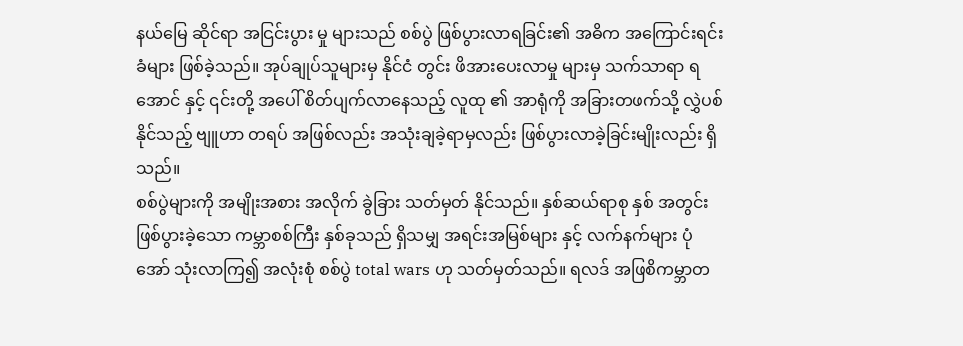နယ်မြေ ဆိုင်ရာ အငြင်းပွား မှု များသည် စစ်ပွဲ ဖြစ်ပွားလာရခြင်း၏ အဓိက အကြောင်းရင်းခံများ ဖြစ်ခဲ့သည်။ အုပ်ချုပ်သူများမှ နိုင်ငံ တွင်း ဖိအားပေးလာမှု များမှ သက်သာရာ ရအောင် နှင့် ၎င်းတို့ အပေါ် စိတ်ပျက်လာနေသည့် လူထု ၏ အာရုံကို အခြားတဖက်သို့ လွှဲပစ် နိုင်သည့် ဗျူဟာ တရပ် အဖြစ်လည်း အသုံးချခဲ့ရာမှလည်း ဖြစ်ပွားလာခဲ့ခြင်းမျိုးလည်း ရှိသည်။
စစ်ပွဲများကို အမျိုးအစား အလိုက် ခွဲခြား သတ်မှတ် နိုင်သည်။ နှစ်ဆယ်ရာစု နှစ် အတွင်း ဖြစ်ပွားခဲ့သော ကမ္ဘာစစ်ကြီး နှစ်ခုသည် ရှိသမျှ အရင်းအမြစ်များ နှင့် လက်နက်များ ပုံအော် သုံးလာကြ၍ အလုံးစုံ စစ်ပွဲ total wars ဟု သတ်မှတ်သည်။ ရလဒ် အဖြစိကမ္ဘာတ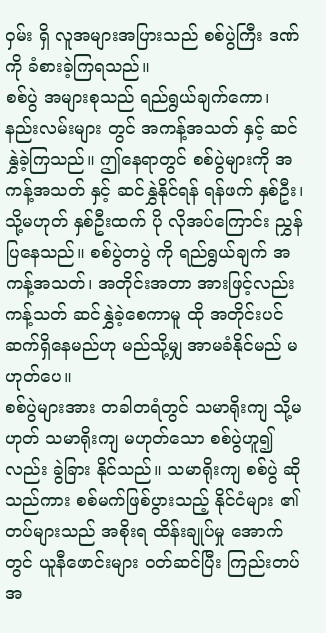ဝှမ်း ရှိ လူအများအပြားသည် စစ်ပွဲကြီး ဒဏ်ကို ခံစားခဲ့ကြရသည်။
စစ်ပွဲ အများစုသည် ရည်ရွယ်ချက်ကော၊ နည်းလမ်းများ တွင် အကန့်အသတ် နှင့် ဆင်နွှဲခဲ့ကြသည်။ ဤနေရာတွင် စစ်ပွဲများကို အကန့်အသတ် နှင့် ဆင်နွှဲနိုင်ရန် ရန်ဖက် နှစ်ဦး၊ သို့မဟုတ် နှစ်ဦးထက် ပို လိုအပ်ကြောင်း ညွှန်ပြနေသည်။ စစ်ပွဲတပွဲ ကို ရည်ရွယ်ချက် အကန့်အသတ်၊ အတိုင်းအတာ အားဖြင့်လည်း ကန့်သတ် ဆင်နွှဲခဲ့စေကာမူ ထို အတိုင်းပင် ဆက်ရှိနေမည်ဟု မည်သို့မျှ အာမခံနိုင်မည် မဟုတ်ပေ။
စစ်ပွဲများအား တခါတရံတွင် သမာရိုးကျ သို့မဟုတ် သမာရိုးကျ မဟုတ်သော စစ်ပွဲဟူ၍ လည်း ခွဲခြား နိုင်သည်။ သမာရိုးကျ စစ်ပွဲ ဆိုသည်ကား စစ်မက်ဖြစ်ပွားသည့် နိုင်ငံများ ၏ တပ်များသည် အစိုးရ ထိန်းချုပ်မှု အောက်တွင် ယူနီဖောင်းများ ဝတ်ဆင်ပြီး ကြည်းတပ် အ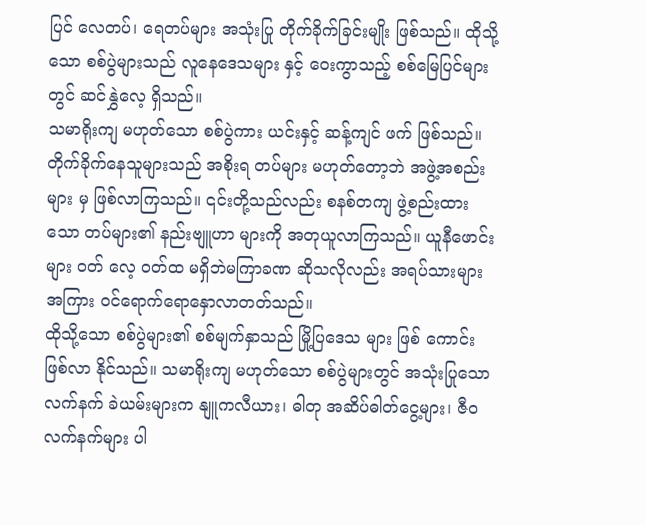ပြင် လေတပ်၊ ရေတပ်များ အသုံးပြု တိုက်ခိုက်ခြင်းမျိုး ဖြစ်သည်။ ထိုသို့သော စစ်ပွဲများသည် လူနေဒေသများ နှင့် ဝေးကွာသည့် စစ်မြေပြင်များ တွင် ဆင်နွှဲလေ့ ရှိသည်။
သမာရိုးကျ မဟုတ်သော စစ်ပွဲကား ယင်းနှင့် ဆန့်ကျင် ဖက် ဖြစ်သည်။ တိုက်ခိုက်နေသူများသည် အစိုးရ တပ်များ မဟုတ်တော့ဘဲ အဖွဲ့အစည်းများ မှ ဖြစ်လာကြသည်။ ၎င်းတို့သည်လည်း စနစ်တကျ ဖွဲ့စည်းထားသော တပ်များ၏ နည်းဗျူဟာ များကို အတုယူလာကြသည်။ ယူနီဖောင်းများ ဝတ် လေ့ ဝတ်ထ မရှိဘဲမကြာခဏ ဆိုသလိုလည်း အရပ်သားများ အကြား ဝင်ရောက်ရောနှောလာတတ်သည်။
ထိုသို့သော စစ်ပွဲများ၏ စစ်မျက်နှာသည် မြို့ပြဒေသ များ ဖြစ် ကောင်း ဖြစ်လာ နိုင်သည်။ သမာရိုးကျ မဟုတ်သော စစ်ပွဲများတွင် အသုံးပြုသော လက်နက် ခဲယမ်းများက နျူကလီယား၊ ဓါတု အဆိပ်ဓါတ်ငွေ့များ၊ ဇီဝ လက်နက်များ ပါ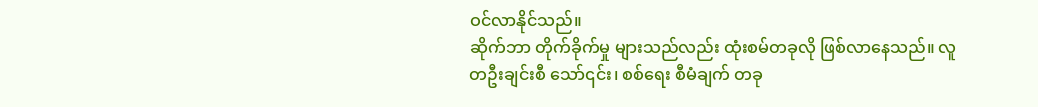ဝင်လာနိုင်သည်။
ဆိုက်ဘာ တိုက်ခိုက်မှု များသည်လည်း ထုံးစမ်တခုလို ဖြစ်လာနေသည်။ လူတဦးချင်းစီ သော်၎င်း၊ စစ်ရေး စီမံချက် တခု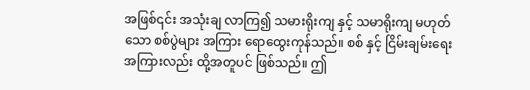အဖြစ်၎င်း အသုံးချ လာကြ၍ သမားရိုးကျ နှင့် သမာရိုးကျ မဟုတ်သော စစ်ပွဲများ အကြား ရောထွေးကုန်သည်။ စစ် နှင့် ငြိမ်းချမ်းရေး အကြားလည်း ထို့အတူပင် ဖြစ်သည်။ ဤ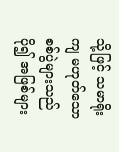သို့ဖြင့် သမာရိုးကျ မဟုတ်သော စစ်ပွဲများသည် ပို၍ အဖြစ်များ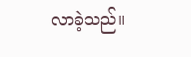လာခဲ့သည်။